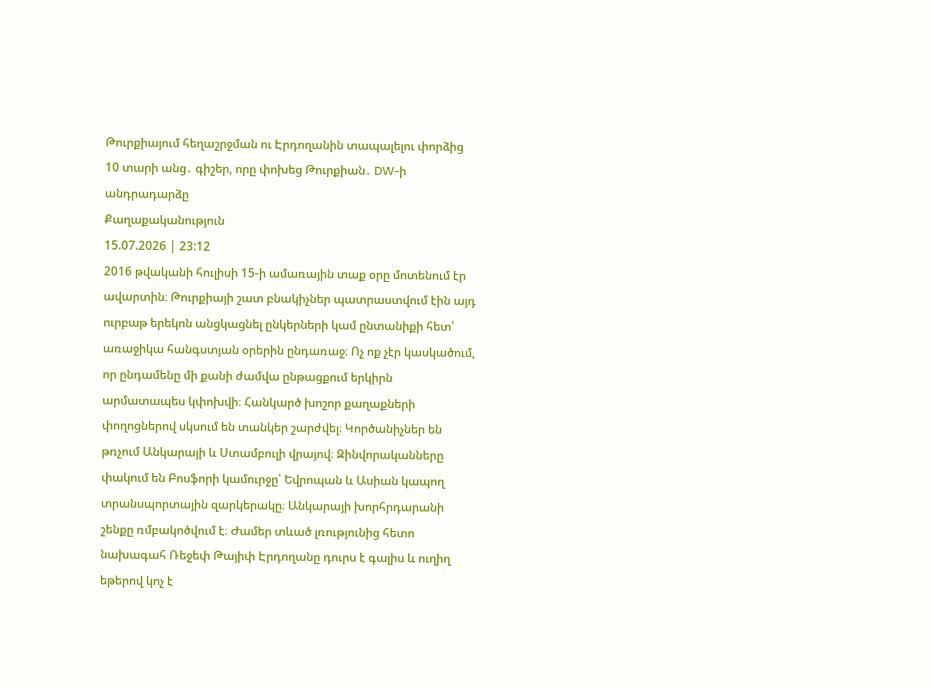Թուրքիայում հեղաշրջման ու Էրդողանին տապալելու փորձից 10 տարի անց․ գիշեր, որը փոխեց Թուրքիան․ DW-ի անդրադարձը
Քաղաքականություն
15.07.2026 | 23:12
2016 թվականի հուլիսի 15-ի ամառային տաք օրը մոտենում էր ավարտին։ Թուրքիայի շատ բնակիչներ պատրաստվում էին այդ ուրբաթ երեկոն անցկացնել ընկերների կամ ընտանիքի հետ՝ առաջիկա հանգստյան օրերին ընդառաջ։ Ոչ ոք չէր կասկածում, որ ընդամենը մի քանի ժամվա ընթացքում երկիրն արմատապես կփոխվի։ Հանկարծ խոշոր քաղաքների փողոցներով սկսում են տանկեր շարժվել։ Կործանիչներ են թռչում Անկարայի և Ստամբուլի վրայով։ Զինվորականները փակում են Բոսֆորի կամուրջը՝ Եվրոպան և Ասիան կապող տրանսպորտային զարկերակը։ Անկարայի խորհրդարանի շենքը ռմբակոծվում է։ Ժամեր տևած լռությունից հետո նախագահ Ռեջեփ Թայիփ Էրդողանը դուրս է գալիս և ուղիղ եթերով կոչ է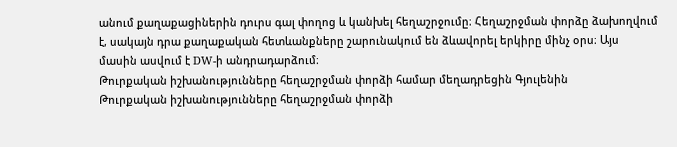անում քաղաքացիներին դուրս գալ փողոց և կանխել հեղաշրջումը։ Հեղաշրջման փորձը ձախողվում է, սակայն դրա քաղաքական հետևանքները շարունակում են ձևավորել երկիրը մինչ օրս։ Այս մասին ասվում է DW-ի անդրադարձում։
Թուրքական իշխանությունները հեղաշրջման փորձի համար մեղադրեցին Գյուլենին
Թուրքական իշխանությունները հեղաշրջման փորձի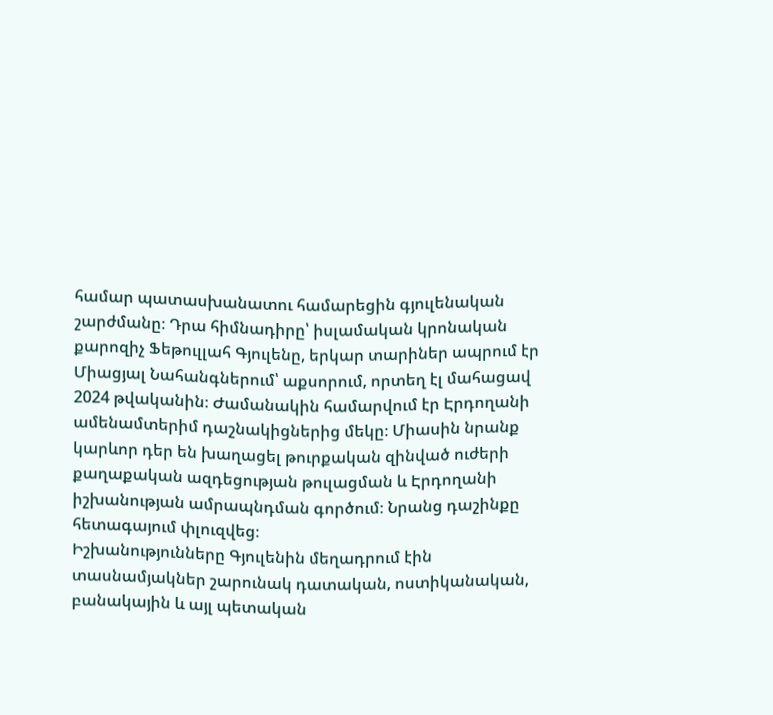համար պատասխանատու համարեցին գյուլենական շարժմանը։ Դրա հիմնադիրը՝ իսլամական կրոնական քարոզիչ Ֆեթուլլահ Գյուլենը, երկար տարիներ ապրում էր Միացյալ Նահանգներում՝ աքսորում, որտեղ էլ մահացավ 2024 թվականին։ Ժամանակին համարվում էր Էրդողանի ամենամտերիմ դաշնակիցներից մեկը։ Միասին նրանք կարևոր դեր են խաղացել թուրքական զինված ուժերի քաղաքական ազդեցության թուլացման և Էրդողանի իշխանության ամրապնդման գործում։ Նրանց դաշինքը հետագայում փլուզվեց։
Իշխանությունները Գյուլենին մեղադրում էին տասնամյակներ շարունակ դատական, ոստիկանական, բանակային և այլ պետական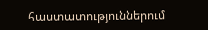հաստատություններում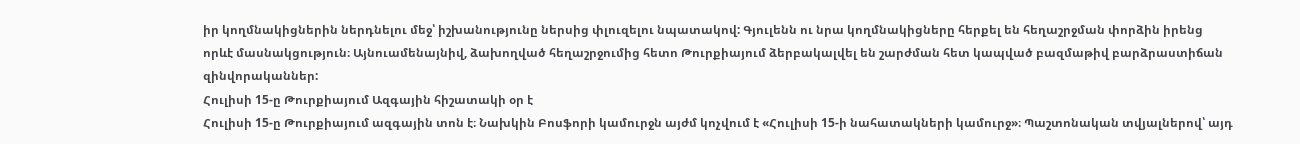իր կողմնակիցներին ներդնելու մեջ՝ իշխանությունը ներսից փլուզելու նպատակով: Գյուլենն ու նրա կողմնակիցները հերքել են հեղաշրջման փորձին իրենց որևէ մասնակցություն։ Այնուամենայնիվ, ձախողված հեղաշրջումից հետո Թուրքիայում ձերբակալվել են շարժման հետ կապված բազմաթիվ բարձրաստիճան զինվորականներ:
Հուլիսի 15-ը Թուրքիայում Ազգային հիշատակի օր է
Հուլիսի 15-ը Թուրքիայում ազգային տոն է։ Նախկին Բոսֆորի կամուրջն այժմ կոչվում է «Հուլիսի 15-ի նահատակների կամուրջ»։ Պաշտոնական տվյալներով՝ այդ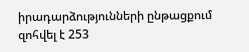իրադարձությունների ընթացքում զոհվել է 253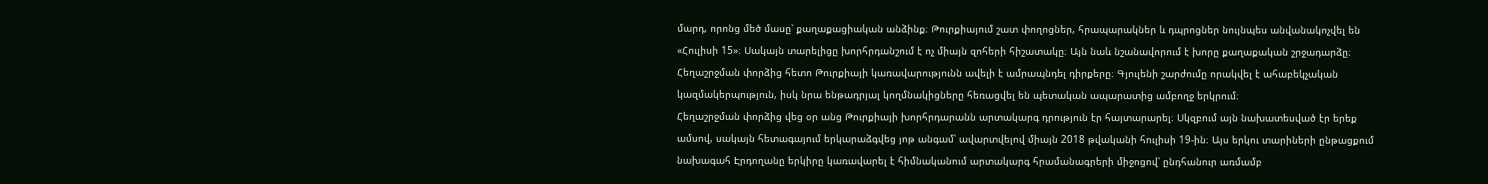մարդ, որոնց մեծ մասը՝ քաղաքացիական անձինք։ Թուրքիայում շատ փողոցներ, հրապարակներ և դպրոցներ նույնպես անվանակոչվել են «Հուլիսի 15»։ Սակայն տարելիցը խորհրդանշում է ոչ միայն զոհերի հիշատակը։ Այն նաև նշանավորում է խորը քաղաքական շրջադարձը։ Հեղաշրջման փորձից հետո Թուրքիայի կառավարությունն ավելի է ամրապնդել դիրքերը։ Գյուլենի շարժումը որակվել է ահաբեկչական կազմակերպություն, իսկ նրա ենթադրյալ կողմնակիցները հեռացվել են պետական ապարատից ամբողջ երկրում։
Հեղաշրջման փորձից վեց օր անց Թուրքիայի խորհրդարանն արտակարգ դրություն էր հայտարարել։ Սկզբում այն նախատեսված էր երեք ամսով, սակայն հետագայում երկարաձգվեց յոթ անգամ՝ ավարտվելով միայն 2018 թվականի հուլիսի 19-ին։ Այս երկու տարիների ընթացքում նախագահ Էրդողանը երկիրը կառավարել է հիմնականում արտակարգ հրամանագրերի միջոցով՝ ընդհանուր առմամբ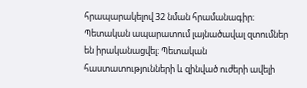հրապարակելով 32 նման հրամանագիր։ Պետական ապարատում լայնածավալ զտումներ են իրականացվել։ Պետական հաստատությունների և զինված ուժերի ավելի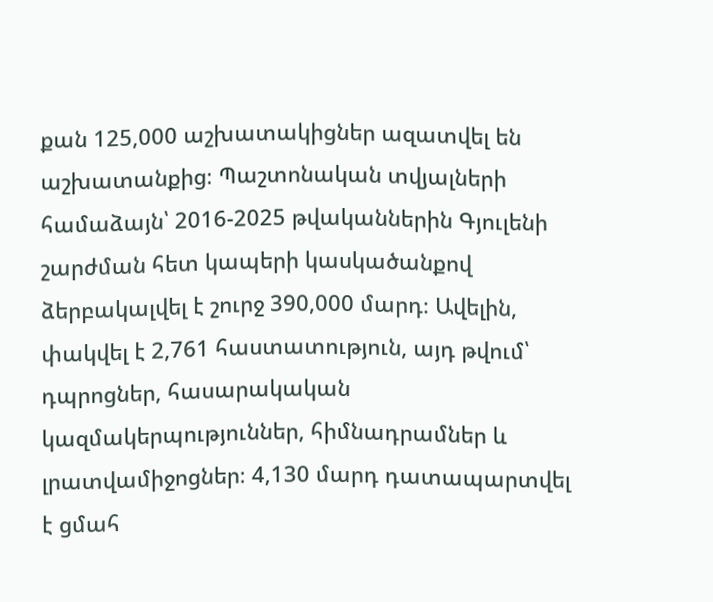քան 125,000 աշխատակիցներ ազատվել են աշխատանքից։ Պաշտոնական տվյալների համաձայն՝ 2016-2025 թվականներին Գյուլենի շարժման հետ կապերի կասկածանքով ձերբակալվել է շուրջ 390,000 մարդ։ Ավելին, փակվել է 2,761 հաստատություն, այդ թվում՝ դպրոցներ, հասարակական կազմակերպություններ, հիմնադրամներ և լրատվամիջոցներ։ 4,130 մարդ դատապարտվել է ցմահ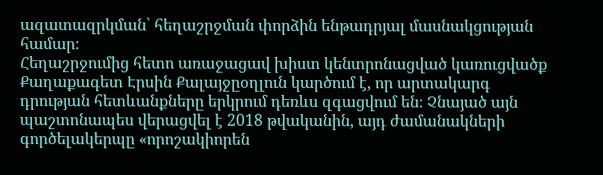ազատազրկման՝ հեղաշրջման փորձին ենթադրյալ մասնակցության համար։
Հեղաշրջումից հետո առաջացավ խիստ կենտրոնացված կառուցվածք
Քաղաքագետ Էրսին Քալայջըօղլուն կարծում է, որ արտակարգ դրության հետևանքները երկրում դեռևս զգացվում են։ Չնայած այն պաշտոնապես վերացվել է 2018 թվականին, այդ ժամանակների գործելակերպը «որոշակիորեն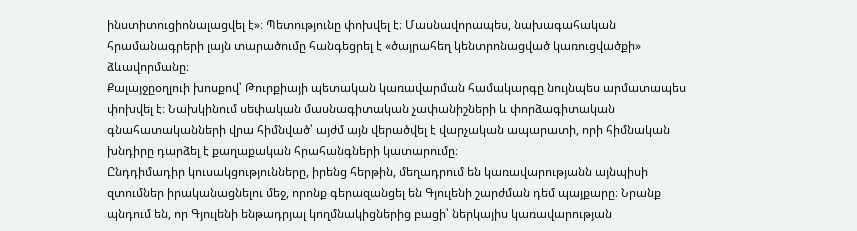ինստիտուցիոնալացվել է»։ Պետությունը փոխվել է։ Մասնավորապես, նախագահական հրամանագրերի լայն տարածումը հանգեցրել է «ծայրահեղ կենտրոնացված կառուցվածքի» ձևավորմանը։
Քալայջըօղլուի խոսքով՝ Թուրքիայի պետական կառավարման համակարգը նույնպես արմատապես փոխվել է։ Նախկինում սեփական մասնագիտական չափանիշների և փորձագիտական գնահատականների վրա հիմնված՝ այժմ այն վերածվել է վարչական ապարատի, որի հիմնական խնդիրը դարձել է քաղաքական հրահանգների կատարումը։
Ընդդիմադիր կուսակցությունները, իրենց հերթին, մեղադրում են կառավարությանն այնպիսի զտումներ իրականացնելու մեջ, որոնք գերազանցել են Գյուլենի շարժման դեմ պայքարը։ Նրանք պնդում են, որ Գյուլենի ենթադրյալ կողմնակիցներից բացի՝ ներկայիս կառավարության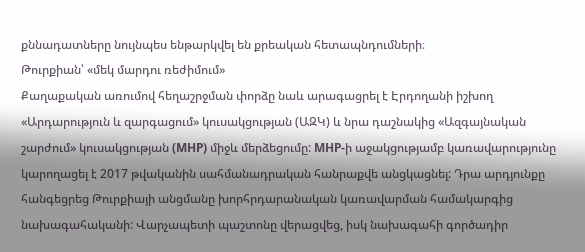քննադատները նույնպես ենթարկվել են քրեական հետապնդումների։
Թուրքիան՝ «մեկ մարդու ռեժիմում»
Քաղաքական առումով հեղաշրջման փորձը նաև արագացրել է Էրդողանի իշխող «Արդարություն և զարգացում» կուսակցության (ԱԶԿ) և նրա դաշնակից «Ազգայնական շարժում» կուսակցության (MHP) միջև մերձեցումը: MHP-ի աջակցությամբ կառավարությունը կարողացել է 2017 թվականին սահմանադրական հանրաքվե անցկացնել: Դրա արդյունքը հանգեցրեց Թուրքիայի անցմանը խորհրդարանական կառավարման համակարգից նախագահականի: Վարչապետի պաշտոնը վերացվեց, իսկ նախագահի գործադիր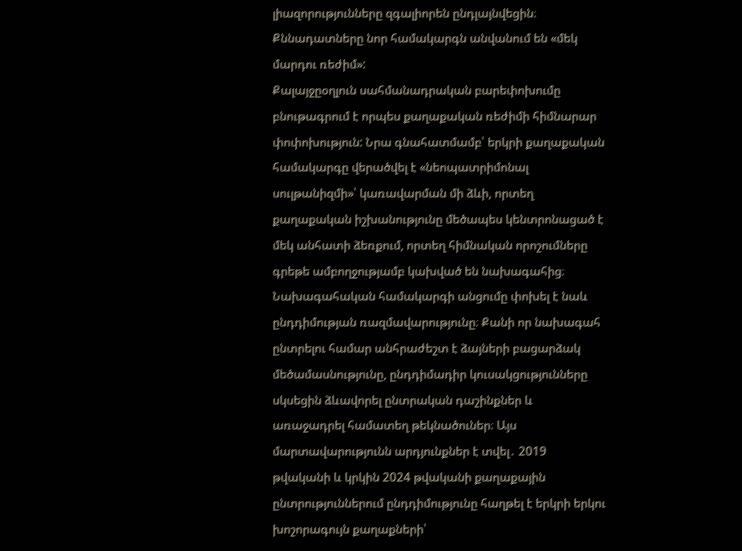լիազորությունները զգալիորեն ընդլայնվեցին։ Քննադատները նոր համակարգն անվանում են «մեկ մարդու ռեժիմ»:
Քալայջըօղլուն սահմանադրական բարեփոխումը բնութագրում է որպես քաղաքական ռեժիմի հիմնարար փոփոխություն: Նրա գնահատմամբ՝ երկրի քաղաքական համակարգը վերածվել է «նեոպատրիմոնալ սուլթանիզմի»՝ կառավարման մի ձևի, որտեղ քաղաքական իշխանությունը մեծապես կենտրոնացած է մեկ անհատի ձեռքում, որտեղ հիմնական որոշումները գրեթե ամբողջությամբ կախված են նախագահից։
Նախագահական համակարգի անցումը փոխել է նաև ընդդիմության ռազմավարությունը։ Քանի որ նախագահ ընտրելու համար անհրաժեշտ է ձայների բացարձակ մեծամասնությունը, ընդդիմադիր կուսակցությունները սկսեցին ձևավորել ընտրական դաշինքներ և առաջադրել համատեղ թեկնածուներ։ Այս մարտավարությունն արդյունքներ է տվել․ 2019 թվականի և կրկին 2024 թվականի քաղաքային ընտրություններում ընդդիմությունը հաղթել է երկրի երկու խոշորագույն քաղաքների՝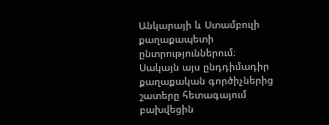Անկարայի և Ստամբուլի քաղաքապետի ընտրություններում։
Սակայն այս ընդդիմադիր քաղաքական գործիչներից շատերը հետագայում բախվեցին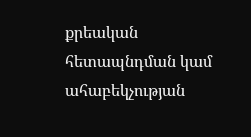քրեական հետապնդման կամ ահաբեկչության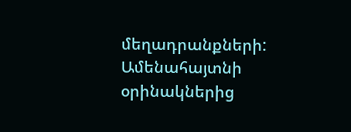մեղադրանքների: Ամենահայտնի օրինակներից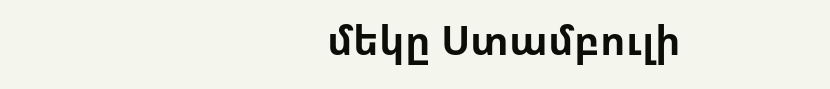մեկը Ստամբուլի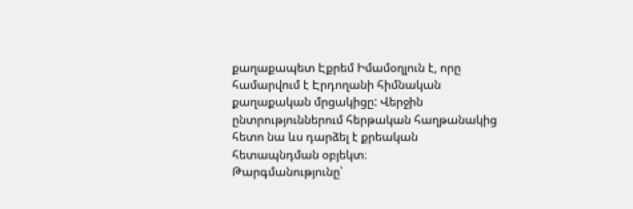քաղաքապետ Էքրեմ Իմամօղլուն է, որը համարվում է Էրդողանի հիմնական քաղաքական մրցակիցը: Վերջին ընտրություններում հերթական հաղթանակից հետո նա ևս դարձել է քրեական հետապնդման օբյեկտ։
Թարգմանությունը՝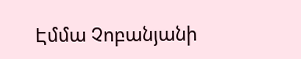Էմմա Չոբանյանի